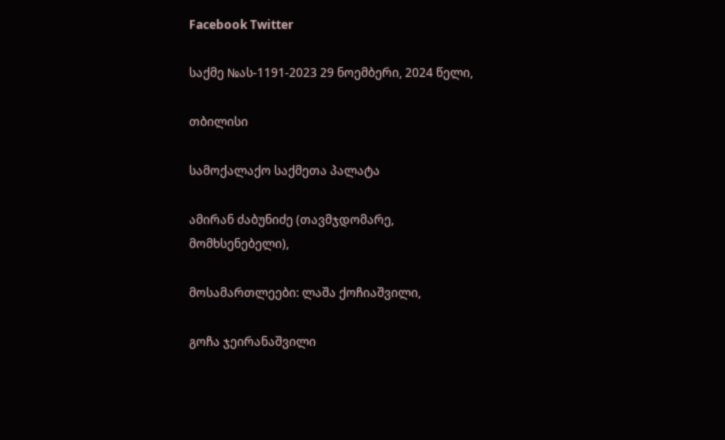Facebook Twitter

საქმე №ას-1191-2023 29 ნოემბერი, 2024 წელი,

თბილისი

სამოქალაქო საქმეთა პალატა

ამირან ძაბუნიძე (თავმჯდომარე, მომხსენებელი),

მოსამართლეები: ლაშა ქოჩიაშვილი,

გოჩა ჯეირანაშვილი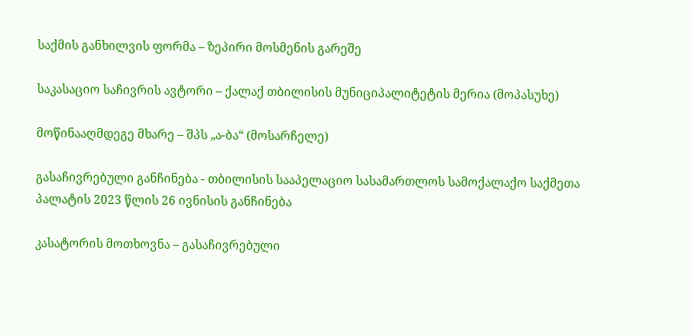საქმის განხილვის ფორმა – ზეპირი მოსმენის გარეშე

საკასაციო საჩივრის ავტორი – ქალაქ თბილისის მუნიციპალიტეტის მერია (მოპასუხე)

მოწინააღმდეგე მხარე – შპს „ა-ბა“ (მოსარჩელე)

გასაჩივრებული განჩინება - თბილისის სააპელაციო სასამართლოს სამოქალაქო საქმეთა პალატის 2023 წლის 26 ივნისის განჩინება

კასატორის მოთხოვნა – გასაჩივრებული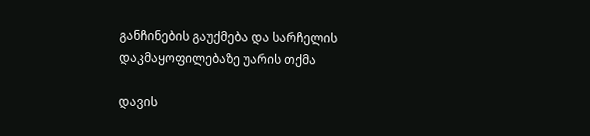განჩინების გაუქმება და სარჩელის დაკმაყოფილებაზე უარის თქმა

დავის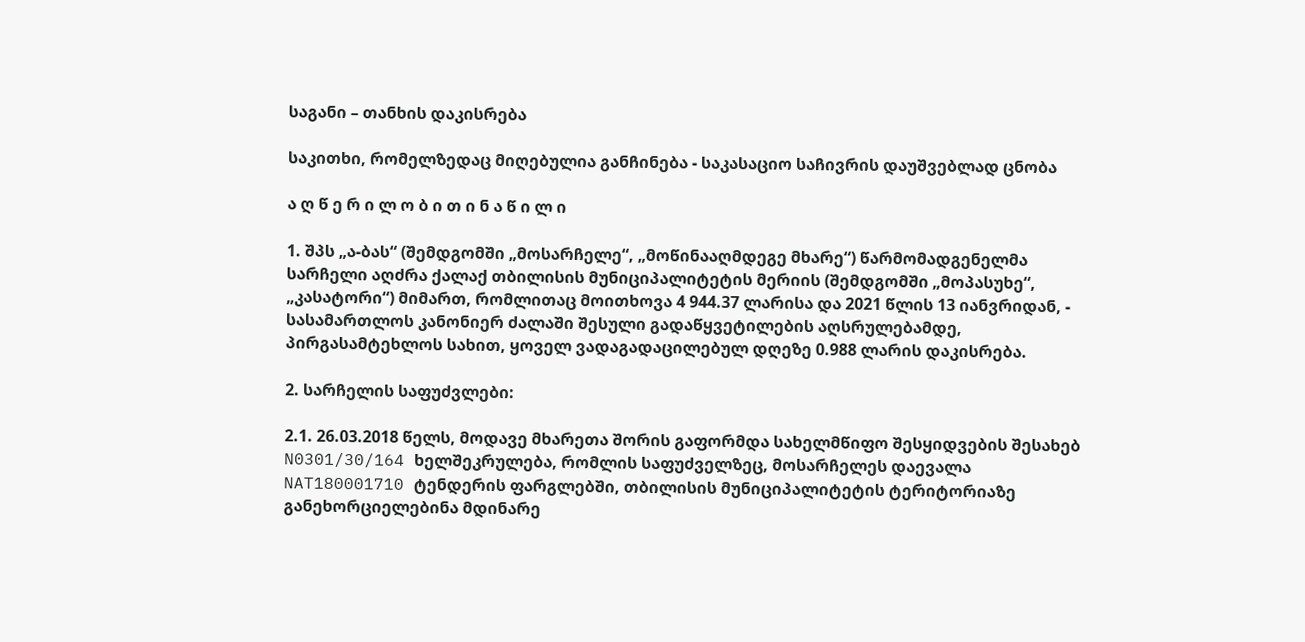საგანი – თანხის დაკისრება

საკითხი, რომელზედაც მიღებულია განჩინება - საკასაციო საჩივრის დაუშვებლად ცნობა

ა ღ წ ე რ ი ლ ო ბ ი თ ი ნ ა წ ი ლ ი

1. შპს „ა-ბას“ (შემდგომში „მოსარჩელე“, „მოწინააღმდეგე მხარე“) წარმომადგენელმა სარჩელი აღძრა ქალაქ თბილისის მუნიციპალიტეტის მერიის (შემდგომში „მოპასუხე“, „კასატორი“) მიმართ, რომლითაც მოითხოვა 4 944.37 ლარისა და 2021 წლის 13 იანვრიდან, - სასამართლოს კანონიერ ძალაში შესული გადაწყვეტილების აღსრულებამდე, პირგასამტეხლოს სახით, ყოველ ვადაგადაცილებულ დღეზე 0.988 ლარის დაკისრება.

2. სარჩელის საფუძვლები:

2.1. 26.03.2018 წელს, მოდავე მხარეთა შორის გაფორმდა სახელმწიფო შესყიდვების შესახებ N0301/30/164 ხელშეკრულება, რომლის საფუძველზეც, მოსარჩელეს დაევალა NAT180001710 ტენდერის ფარგლებში, თბილისის მუნიციპალიტეტის ტერიტორიაზე განეხორციელებინა მდინარე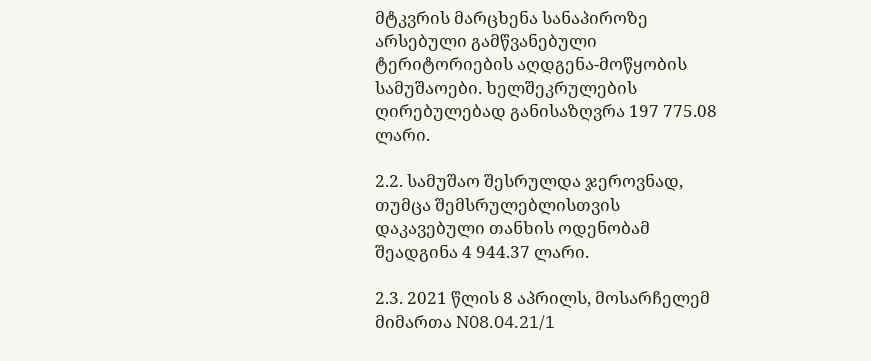მტკვრის მარცხენა სანაპიროზე არსებული გამწვანებული ტერიტორიების აღდგენა-მოწყობის სამუშაოები. ხელშეკრულების ღირებულებად განისაზღვრა 197 775.08 ლარი.

2.2. სამუშაო შესრულდა ჯეროვნად, თუმცა შემსრულებლისთვის დაკავებული თანხის ოდენობამ შეადგინა 4 944.37 ლარი.

2.3. 2021 წლის 8 აპრილს, მოსარჩელემ მიმართა N08.04.21/1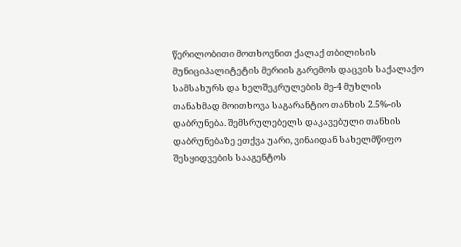წერილობითი მოთხოვნით ქალაქ თბილისის მუნიციპალიტეტის მერიის გარემოს დაცვის საქალაქო სამსახურს და ხელშეკრულების მე-4 მუხლის თანახმად მოითხოვა საგარანტიო თანხის 2.5%-ის დაბრუნება. შემსრულებელს დაკავებული თანხის დაბრუნებაზე ეთქვა უარი, ვინაიდან სახელმწიფო შესყიდვების სააგენტოს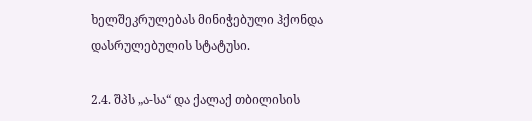ხელშეკრულებას მინიჭებული ჰქონდა დასრულებულის სტატუსი.

2.4. შპს „ა-სა“ და ქალაქ თბილისის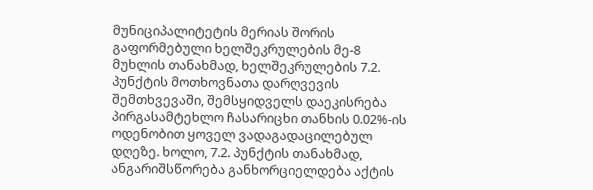მუნიციპალიტეტის მერიას შორის გაფორმებული ხელშეკრულების მე-8 მუხლის თანახმად, ხელშეკრულების 7.2. პუნქტის მოთხოვნათა დარღვევის შემთხვევაში, შემსყიდველს დაეკისრება პირგასამტეხლო ჩასარიცხი თანხის 0.02%-ის ოდენობით ყოველ ვადაგადაცილებულ დღეზე. ხოლო, 7.2. პუნქტის თანახმად, ანგარიშსწორება განხორციელდება აქტის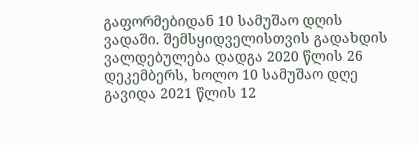გაფორმებიდან 10 სამუშაო დღის ვადაში. შემსყიდველისთვის გადახდის ვალდებულება დადგა 2020 წლის 26 დეკემბერს, ხოლო 10 სამუშაო დღე გავიდა 2021 წლის 12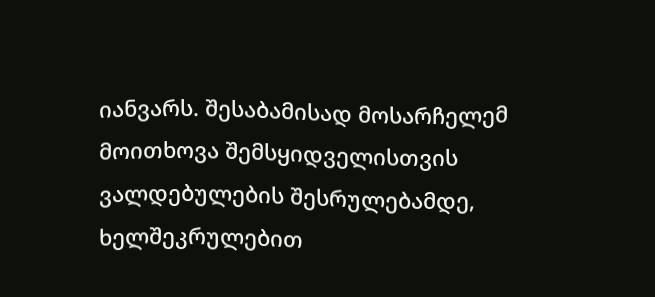იანვარს. შესაბამისად მოსარჩელემ მოითხოვა შემსყიდველისთვის ვალდებულების შესრულებამდე, ხელშეკრულებით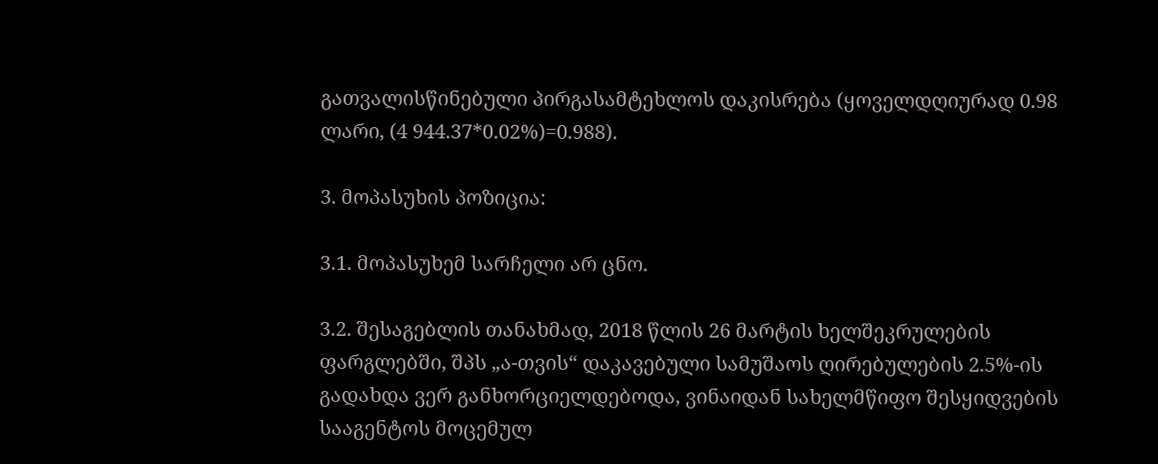გათვალისწინებული პირგასამტეხლოს დაკისრება (ყოველდღიურად 0.98 ლარი, (4 944.37*0.02%)=0.988).

3. მოპასუხის პოზიცია:

3.1. მოპასუხემ სარჩელი არ ცნო.

3.2. შესაგებლის თანახმად, 2018 წლის 26 მარტის ხელშეკრულების ფარგლებში, შპს „ა-თვის“ დაკავებული სამუშაოს ღირებულების 2.5%-ის გადახდა ვერ განხორციელდებოდა, ვინაიდან სახელმწიფო შესყიდვების სააგენტოს მოცემულ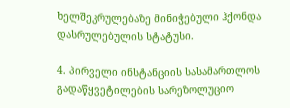ხელშეკრულებაზე მინიჭებული ჰქონდა დასრულებულის სტატუსი.

4. პირველი ინსტანციის სასამართლოს გადაწყვეტილების სარეზოლუციო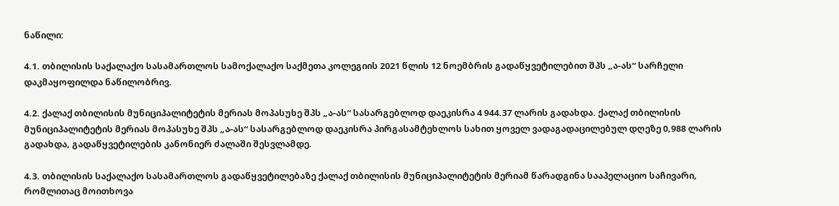ნაწილი:

4.1. თბილისის საქალაქო სასამართლოს სამოქალაქო საქმეთა კოლეგიის 2021 წლის 12 ნოემბრის გადაწყვეტილებით შპს „ა-ას“ სარჩელი დაკმაყოფილდა ნაწილობრივ.

4.2. ქალაქ თბილისის მუნიციპალიტეტის მერიას მოპასუხე შპს „ა-ას“ სასარგებლოდ დაეკისრა 4 944.37 ლარის გადახდა. ქალაქ თბილისის მუნიციპალიტეტის მერიას მოპასუხე შპს „ა-ას“ სასარგებლოდ დაეკისრა პირგასამტეხლოს სახით ყოველ ვადაგადაცილებულ დღეზე 0,988 ლარის გადახდა, გადაწყვეტილების კანონიერ ძალაში შესვლამდე.

4.3. თბილისის საქალაქო სასამართლოს გადაწყვეტილებაზე ქალაქ თბილისის მუნიციპალიტეტის მერიამ წარადგინა სააპელაციო საჩივარი, რომლითაც მოითხოვა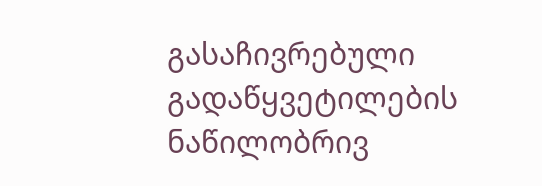გასაჩივრებული გადაწყვეტილების ნაწილობრივ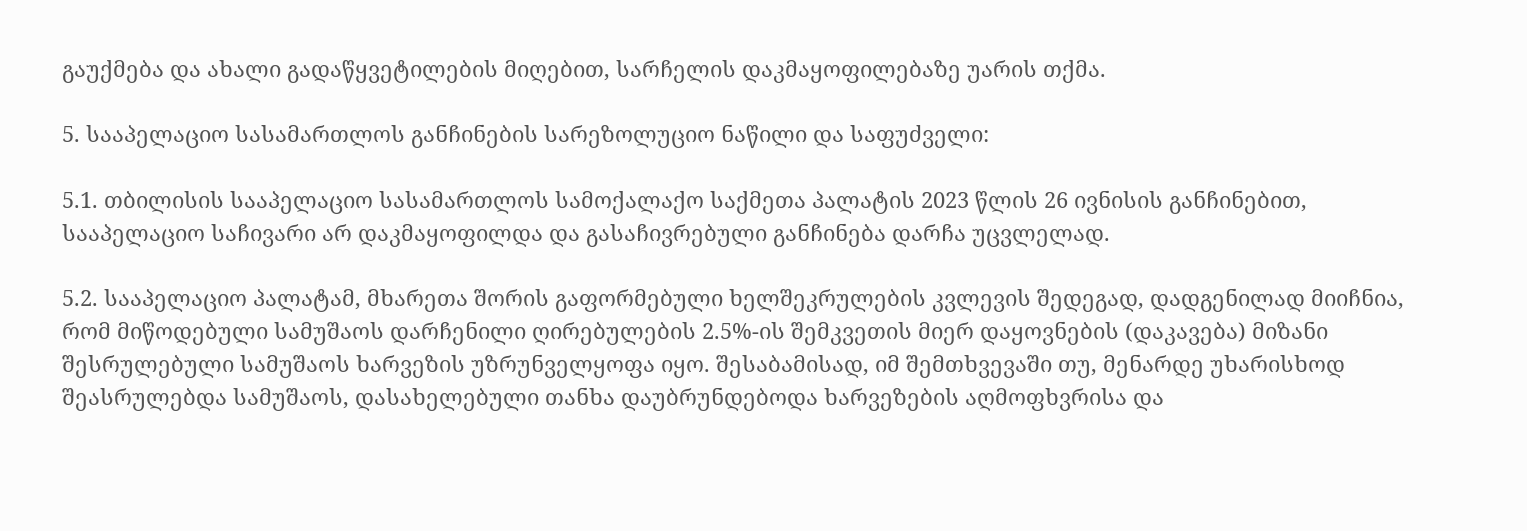გაუქმება და ახალი გადაწყვეტილების მიღებით, სარჩელის დაკმაყოფილებაზე უარის თქმა.

5. სააპელაციო სასამართლოს განჩინების სარეზოლუციო ნაწილი და საფუძველი:

5.1. თბილისის სააპელაციო სასამართლოს სამოქალაქო საქმეთა პალატის 2023 წლის 26 ივნისის განჩინებით, სააპელაციო საჩივარი არ დაკმაყოფილდა და გასაჩივრებული განჩინება დარჩა უცვლელად.

5.2. სააპელაციო პალატამ, მხარეთა შორის გაფორმებული ხელშეკრულების კვლევის შედეგად, დადგენილად მიიჩნია, რომ მიწოდებული სამუშაოს დარჩენილი ღირებულების 2.5%-ის შემკვეთის მიერ დაყოვნების (დაკავება) მიზანი შესრულებული სამუშაოს ხარვეზის უზრუნველყოფა იყო. შესაბამისად, იმ შემთხვევაში თუ, მენარდე უხარისხოდ შეასრულებდა სამუშაოს, დასახელებული თანხა დაუბრუნდებოდა ხარვეზების აღმოფხვრისა და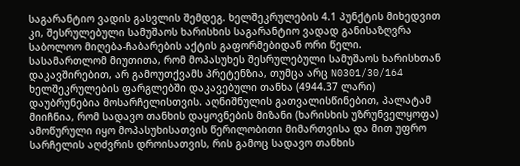საგარანტიო ვადის გასვლის შემდეგ. ხელშეკრულების 4.1 პუნქტის მიხედვით კი, შესრულებული სამუშაოს ხარისხის საგარანტიო ვადად განისაზღვრა საბოლოო მიღება-ჩაბარების აქტის გაფორმებიდან ორი წელი. სასამართლომ მიუთითა, რომ მოპასუხეს შესრულებული სამუშაოს ხარისხთან დაკავშირებით, არ გამოუთქვამს პრეტენზია, თუმცა არც N0301/30/164 ხელშეკრულების ფარგლებში დაკავებული თანხა (4944.37 ლარი) დაუბრუნებია მოსარჩელისთვის. აღნიშნულის გათვალისწინებით, პალატამ მიიჩნია, რომ სადავო თანხის დაყოვნების მიზანი (ხარისხის უზრუნველყოფა) ამოწურული იყო მოპასუხისათვის წერილობითი მიმართვისა და მით უფრო სარჩელის აღძვრის დროისათვის, რის გამოც სადავო თანხის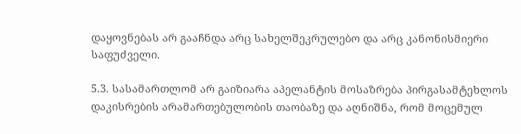დაყოვნებას არ გააჩნდა არც სახელშეკრულებო და არც კანონისმიერი საფუძველი.

5.3. სასამართლომ არ გაიზიარა აპელანტის მოსაზრება პირგასამტეხლოს დაკისრების არამართებულობის თაობაზე და აღნიშნა, რომ მოცემულ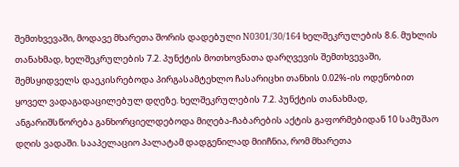შემთხვევაში, მოდავე მხარეთა შორის დადებული N0301/30/164 ხელშეკრულების 8.6. მუხლის თანახმად, ხელშეკრულების 7.2. პუნქტის მოთხოვნათა დარღვევის შემთხვევაში, შემსყიდველს დაეკისრებოდა პირგასამტეხლო ჩასარიცხი თანხის 0.02%-ის ოდენობით ყოველ ვადაგადაცილებულ დღეზე. ხელშეკრულების 7.2. პუნქტის თანახმად, ანგარიშსწორება განხორციელდებოდა მიღება-ჩაბარების აქტის გაფორმებიდან 10 სამუშაო დღის ვადაში. სააპელაციო პალატამ დადგენილად მიიჩნია, რომ მხარეთა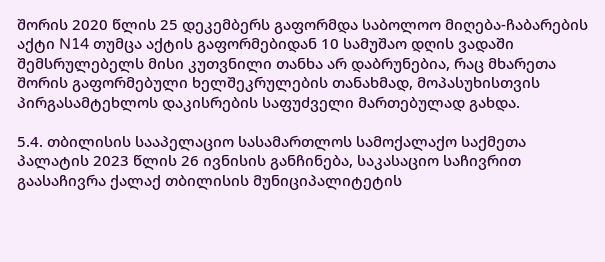შორის 2020 წლის 25 დეკემბერს გაფორმდა საბოლოო მიღება-ჩაბარების აქტი N14 თუმცა აქტის გაფორმებიდან 10 სამუშაო დღის ვადაში შემსრულებელს მისი კუთვნილი თანხა არ დაბრუნებია, რაც მხარეთა შორის გაფორმებული ხელშეკრულების თანახმად, მოპასუხისთვის პირგასამტეხლოს დაკისრების საფუძველი მართებულად გახდა.

5.4. თბილისის სააპელაციო სასამართლოს სამოქალაქო საქმეთა პალატის 2023 წლის 26 ივნისის განჩინება, საკასაციო საჩივრით გაასაჩივრა ქალაქ თბილისის მუნიციპალიტეტის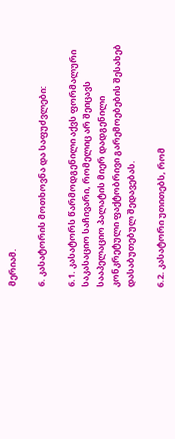მერიამ.

6. კასატორის მოთხოვნა და საფუძვლები:

6.1. კასატორს წარმოდგენილი აქვს ფორმალური საკასაციო საჩივარი, რომელიც არ შეიცავს სააპელაციო პალატის მიერ დადგენილი კონკრეტული ფაქტობრივი გარემოებების შესახებ დასაბუთებულ შედავებას.

6.2. კასატორი უთითებს, რომ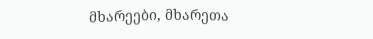მხარეები, მხარეთა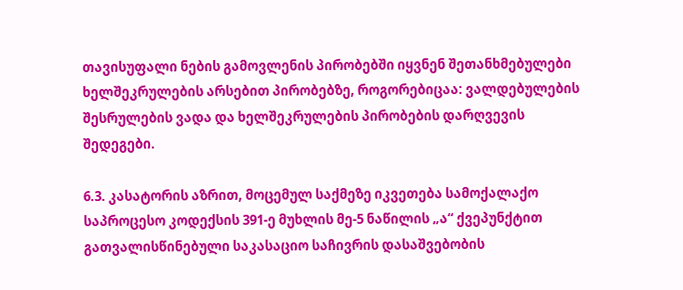თავისუფალი ნების გამოვლენის პირობებში იყვნენ შეთანხმებულები ხელშეკრულების არსებით პირობებზე, როგორებიცაა: ვალდებულების შესრულების ვადა და ხელშეკრულების პირობების დარღვევის შედეგები.

6.3. კასატორის აზრით, მოცემულ საქმეზე იკვეთება სამოქალაქო საპროცესო კოდექსის 391-ე მუხლის მე-5 ნაწილის „ა“ ქვეპუნქტით გათვალისწინებული საკასაციო საჩივრის დასაშვებობის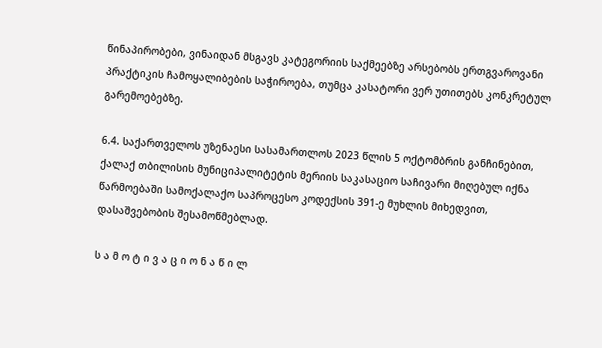წინაპირობები, ვინაიდან მსგავს კატეგორიის საქმეებზე არსებობს ერთგვაროვანი პრაქტიკის ჩამოყალიბების საჭიროება, თუმცა კასატორი ვერ უთითებს კონკრეტულ გარემოებებზე.

6.4. საქართველოს უზენაესი სასამართლოს 2023 წლის 5 ოქტომბრის განჩინებით, ქალაქ თბილისის მუნიციპალიტეტის მერიის საკასაციო საჩივარი მიღებულ იქნა წარმოებაში სამოქალაქო საპროცესო კოდექსის 391-ე მუხლის მიხედვით, დასაშვებობის შესამოწმებლად.

ს ა მ ო ტ ი ვ ა ც ი ო ნ ა წ ი ლ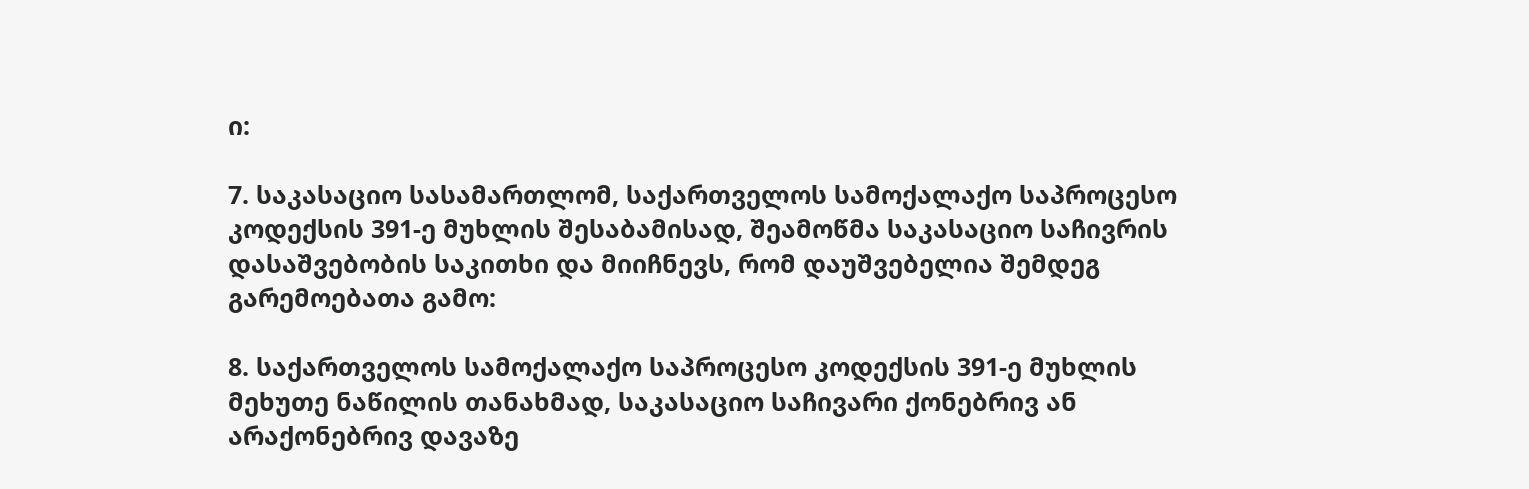ი:

7. საკასაციო სასამართლომ, საქართველოს სამოქალაქო საპროცესო კოდექსის 391-ე მუხლის შესაბამისად, შეამოწმა საკასაციო საჩივრის დასაშვებობის საკითხი და მიიჩნევს, რომ დაუშვებელია შემდეგ გარემოებათა გამო:

8. საქართველოს სამოქალაქო საპროცესო კოდექსის 391-ე მუხლის მეხუთე ნაწილის თანახმად, საკასაციო საჩივარი ქონებრივ ან არაქონებრივ დავაზე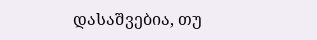დასაშვებია, თუ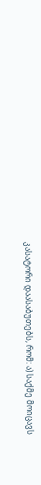კასატორი დაასაბუთებს, რომ: ა) საქმე მოიცავს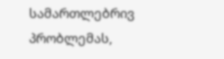სამართლებრივ პრობლემას,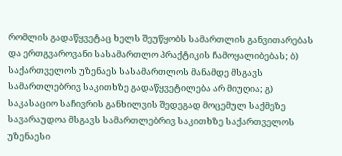რომლის გადაწყვეტაც ხელს შეუწყობს სამართლის განვითარებას და ერთგვაროვანი სასამართლო პრაქტიკის ჩამოყალიბებას; ბ) საქართველოს უზენაეს სასამართლოს მანამდე მსგავს სამართლებრივ საკითხზე გადაწყვეტილება არ მიუღია; გ) საკასაციო საჩივრის განხილვის შედეგად მოცემულ საქმეზე სავარაუდოა მსგავს სამართლებრივ საკითხზე საქართველოს უზენაესი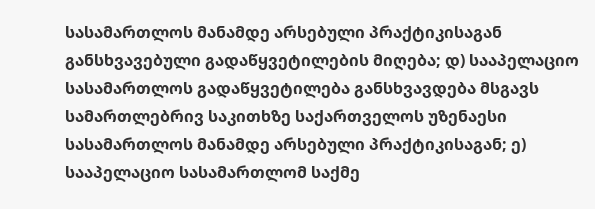სასამართლოს მანამდე არსებული პრაქტიკისაგან განსხვავებული გადაწყვეტილების მიღება; დ) სააპელაციო სასამართლოს გადაწყვეტილება განსხვავდება მსგავს სამართლებრივ საკითხზე საქართველოს უზენაესი სასამართლოს მანამდე არსებული პრაქტიკისაგან; ე) სააპელაციო სასამართლომ საქმე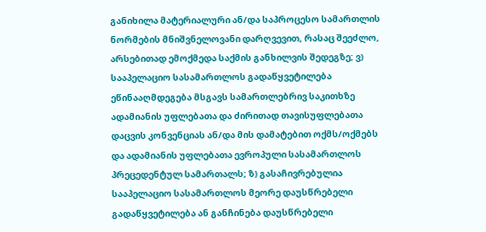განიხილა მატერიალური ან/და საპროცესო სამართლის ნორმების მნიშვნელოვანი დარღვევით, რასაც შეეძლო, არსებითად ემოქმედა საქმის განხილვის შედეგზე; ვ) სააპელაციო სასამართლოს გადაწყვეტილება ეწინააღმდეგება მსგავს სამართლებრივ საკითხზე ადამიანის უფლებათა და ძირითად თავისუფლებათა დაცვის კონვენციას ან/და მის დამატებით ოქმს/ოქმებს და ადამიანის უფლებათა ევროპული სასამართლოს პრეცედენტულ სამართალს; ზ) გასაჩივრებულია სააპელაციო სასამართლოს მეორე დაუსწრებელი გადაწყვეტილება ან განჩინება დაუსწრებელი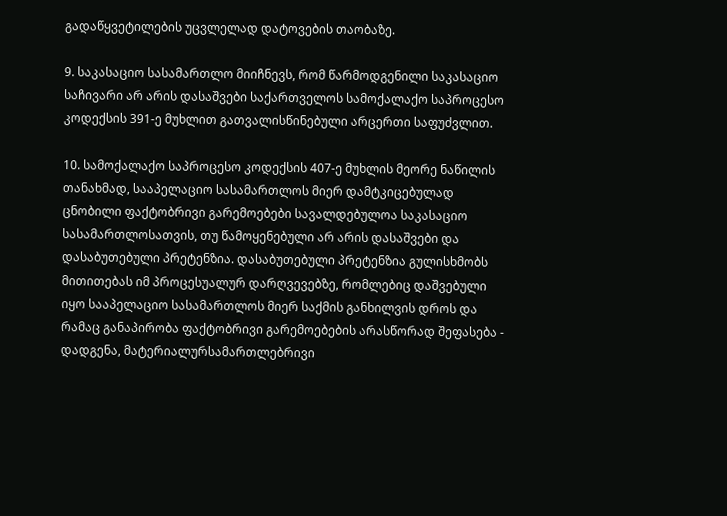გადაწყვეტილების უცვლელად დატოვების თაობაზე.

9. საკასაციო სასამართლო მიიჩნევს, რომ წარმოდგენილი საკასაციო საჩივარი არ არის დასაშვები საქართველოს სამოქალაქო საპროცესო კოდექსის 391-ე მუხლით გათვალისწინებული არცერთი საფუძვლით.

10. სამოქალაქო საპროცესო კოდექსის 407-ე მუხლის მეორე ნაწილის თანახმად, სააპელაციო სასამართლოს მიერ დამტკიცებულად ცნობილი ფაქტობრივი გარემოებები სავალდებულოა საკასაციო სასამართლოსათვის, თუ წამოყენებული არ არის დასაშვები და დასაბუთებული პრეტენზია. დასაბუთებული პრეტენზია გულისხმობს მითითებას იმ პროცესუალურ დარღვევებზე, რომლებიც დაშვებული იყო სააპელაციო სასამართლოს მიერ საქმის განხილვის დროს და რამაც განაპირობა ფაქტობრივი გარემოებების არასწორად შეფასება - დადგენა, მატერიალურსამართლებრივი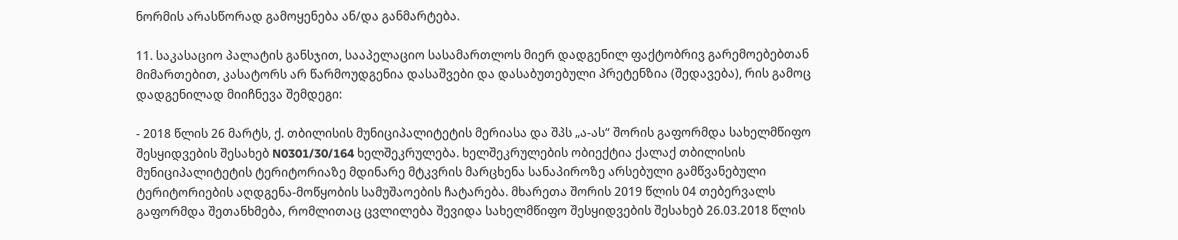ნორმის არასწორად გამოყენება ან/და განმარტება.

11. საკასაციო პალატის განსჯით, სააპელაციო სასამართლოს მიერ დადგენილ ფაქტობრივ გარემოებებთან მიმართებით, კასატორს არ წარმოუდგენია დასაშვები და დასაბუთებული პრეტენზია (შედავება), რის გამოც დადგენილად მიიჩნევა შემდეგი:

- 2018 წლის 26 მარტს, ქ. თბილისის მუნიციპალიტეტის მერიასა და შპს „ა-ას“ შორის გაფორმდა სახელმწიფო შესყიდვების შესახებ N0301/30/164 ხელშეკრულება. ხელშეკრულების ობიექტია ქალაქ თბილისის მუნიციპალიტეტის ტერიტორიაზე მდინარე მტკვრის მარცხენა სანაპიროზე არსებული გამწვანებული ტერიტორიების აღდგენა-მოწყობის სამუშაოების ჩატარება. მხარეთა შორის 2019 წლის 04 თებერვალს გაფორმდა შეთანხმება, რომლითაც ცვლილება შევიდა სახელმწიფო შესყიდვების შესახებ 26.03.2018 წლის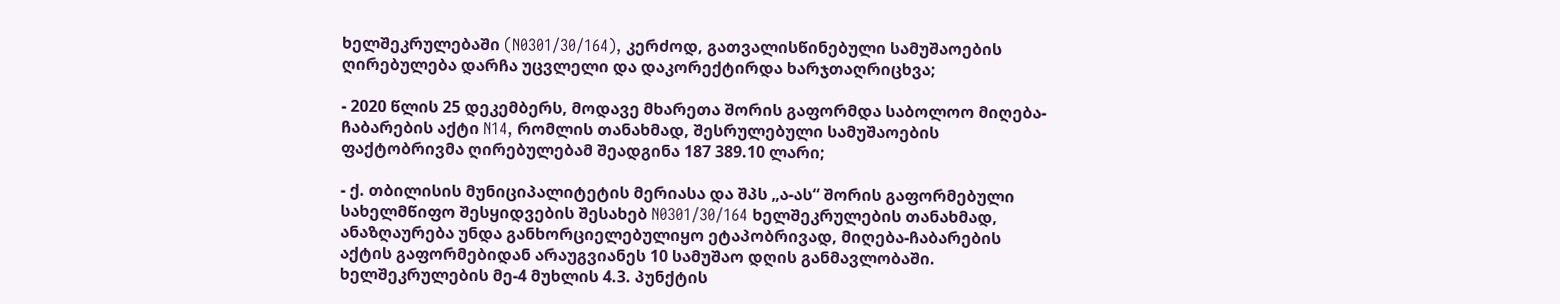ხელშეკრულებაში (N0301/30/164), კერძოდ, გათვალისწინებული სამუშაოების ღირებულება დარჩა უცვლელი და დაკორექტირდა ხარჯთაღრიცხვა;

- 2020 წლის 25 დეკემბერს, მოდავე მხარეთა შორის გაფორმდა საბოლოო მიღება-ჩაბარების აქტი N14, რომლის თანახმად, შესრულებული სამუშაოების ფაქტობრივმა ღირებულებამ შეადგინა 187 389.10 ლარი;

- ქ. თბილისის მუნიციპალიტეტის მერიასა და შპს „ა-ას“ შორის გაფორმებული სახელმწიფო შესყიდვების შესახებ N0301/30/164 ხელშეკრულების თანახმად, ანაზღაურება უნდა განხორციელებულიყო ეტაპობრივად, მიღება-ჩაბარების აქტის გაფორმებიდან არაუგვიანეს 10 სამუშაო დღის განმავლობაში. ხელშეკრულების მე-4 მუხლის 4.3. პუნქტის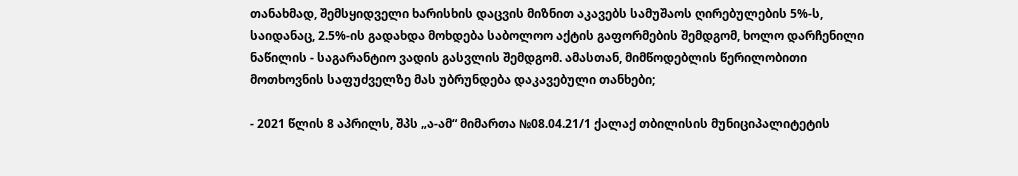თანახმად, შემსყიდველი ხარისხის დაცვის მიზნით აკავებს სამუშაოს ღირებულების 5%-ს, საიდანაც, 2.5%-ის გადახდა მოხდება საბოლოო აქტის გაფორმების შემდგომ, ხოლო დარჩენილი ნაწილის - საგარანტიო ვადის გასვლის შემდგომ. ამასთან, მიმწოდებლის წერილობითი მოთხოვნის საფუძველზე მას უბრუნდება დაკავებული თანხები;

- 2021 წლის 8 აპრილს, შპს „ა-ამ“ მიმართა №08.04.21/1 ქალაქ თბილისის მუნიციპალიტეტის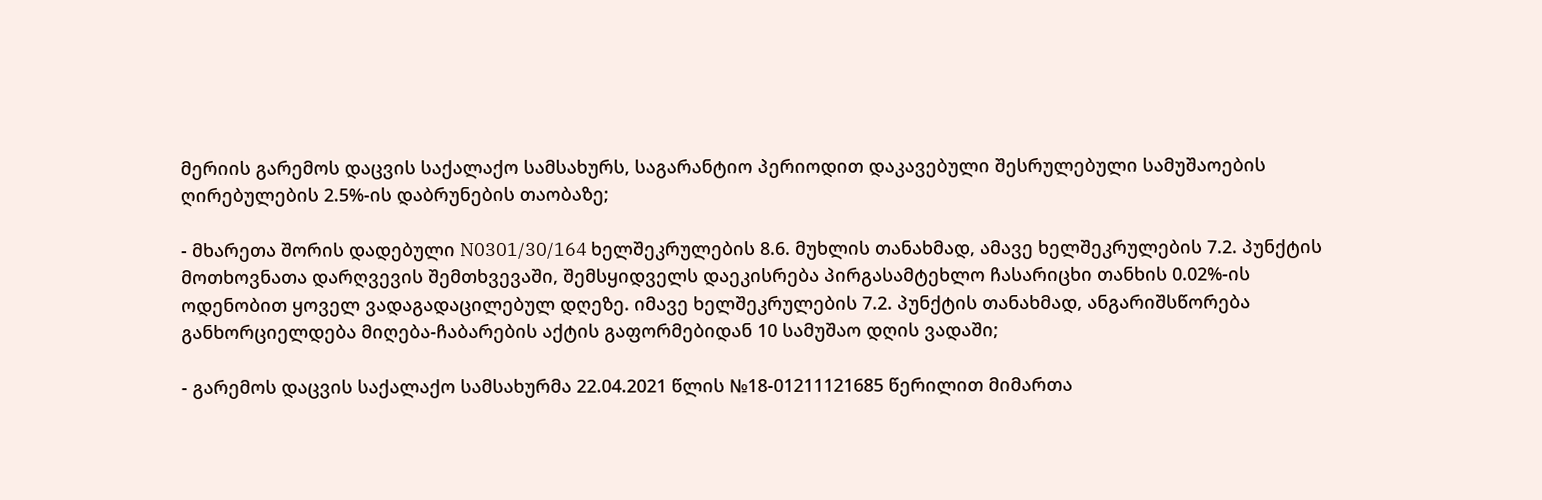მერიის გარემოს დაცვის საქალაქო სამსახურს, საგარანტიო პერიოდით დაკავებული შესრულებული სამუშაოების ღირებულების 2.5%-ის დაბრუნების თაობაზე;

- მხარეთა შორის დადებული N0301/30/164 ხელშეკრულების 8.6. მუხლის თანახმად, ამავე ხელშეკრულების 7.2. პუნქტის მოთხოვნათა დარღვევის შემთხვევაში, შემსყიდველს დაეკისრება პირგასამტეხლო ჩასარიცხი თანხის 0.02%-ის ოდენობით ყოველ ვადაგადაცილებულ დღეზე. იმავე ხელშეკრულების 7.2. პუნქტის თანახმად, ანგარიშსწორება განხორციელდება მიღება-ჩაბარების აქტის გაფორმებიდან 10 სამუშაო დღის ვადაში;

- გარემოს დაცვის საქალაქო სამსახურმა 22.04.2021 წლის №18-01211121685 წერილით მიმართა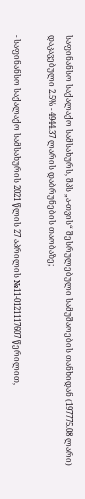საფინანსო საქალაქო სამსახურს, შპს „ა-თვის“ შესრულებული სამუშაოების თანხიდან (197775.08 ლარი) დაკავებული 2.5% - 4944.37 ლარის დაბრუნების თაობაზე;

- საფინანსო საქალაქო სამსახურის 2021 წლის 27 აპრილის №11-0121117607 წერილით,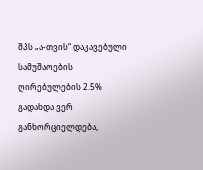შპს „ა-თვის“ დაკავებული სამუშაოების ღირებულების 2.5% გადახდა ვერ განხორციელდება,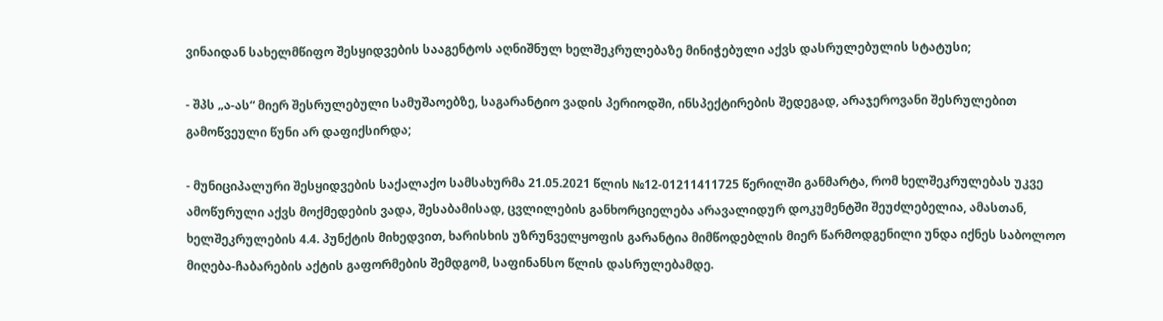ვინაიდან სახელმწიფო შესყიდვების სააგენტოს აღნიშნულ ხელშეკრულებაზე მინიჭებული აქვს დასრულებულის სტატუსი;

- შპს „ა-ას“ მიერ შესრულებული სამუშაოებზე, საგარანტიო ვადის პერიოდში, ინსპექტირების შედეგად, არაჯეროვანი შესრულებით გამოწვეული წუნი არ დაფიქსირდა;

- მუნიციპალური შესყიდვების საქალაქო სამსახურმა 21.05.2021 წლის №12-01211411725 წერილში განმარტა, რომ ხელშეკრულებას უკვე ამოწურული აქვს მოქმედების ვადა, შესაბამისად, ცვლილების განხორციელება არავალიდურ დოკუმენტში შეუძლებელია, ამასთან, ხელშეკრულების 4.4. პუნქტის მიხედვით, ხარისხის უზრუნველყოფის გარანტია მიმწოდებლის მიერ წარმოდგენილი უნდა იქნეს საბოლოო მიღება-ჩაბარების აქტის გაფორმების შემდგომ, საფინანსო წლის დასრულებამდე.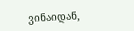ვინაიდან,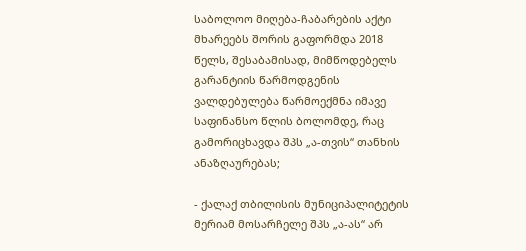საბოლოო მიღება-ჩაბარების აქტი მხარეებს შორის გაფორმდა 2018 წელს, შესაბამისად, მიმწოდებელს გარანტიის წარმოდგენის ვალდებულება წარმოექმნა იმავე საფინანსო წლის ბოლომდე, რაც გამორიცხავდა შპს „ა-თვის“ თანხის ანაზღაურებას;

- ქალაქ თბილისის მუნიციპალიტეტის მერიამ მოსარჩელე შპს „ა-ას“ არ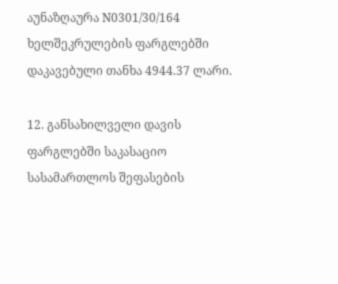აუნაზღაურა N0301/30/164 ხელშეკრულების ფარგლებში დაკავებული თანხა 4944.37 ლარი.

12. განსახილველი დავის ფარგლებში საკასაციო სასამართლოს შეფასების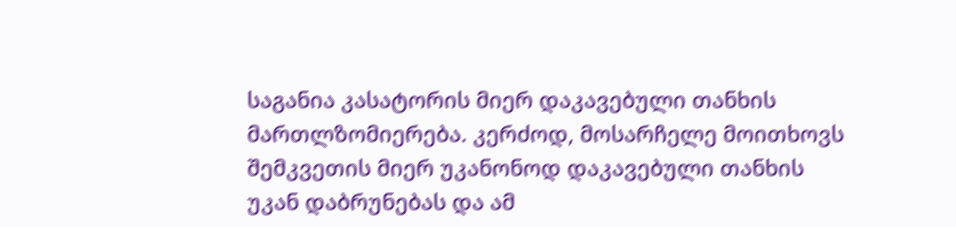საგანია კასატორის მიერ დაკავებული თანხის მართლზომიერება. კერძოდ, მოსარჩელე მოითხოვს შემკვეთის მიერ უკანონოდ დაკავებული თანხის უკან დაბრუნებას და ამ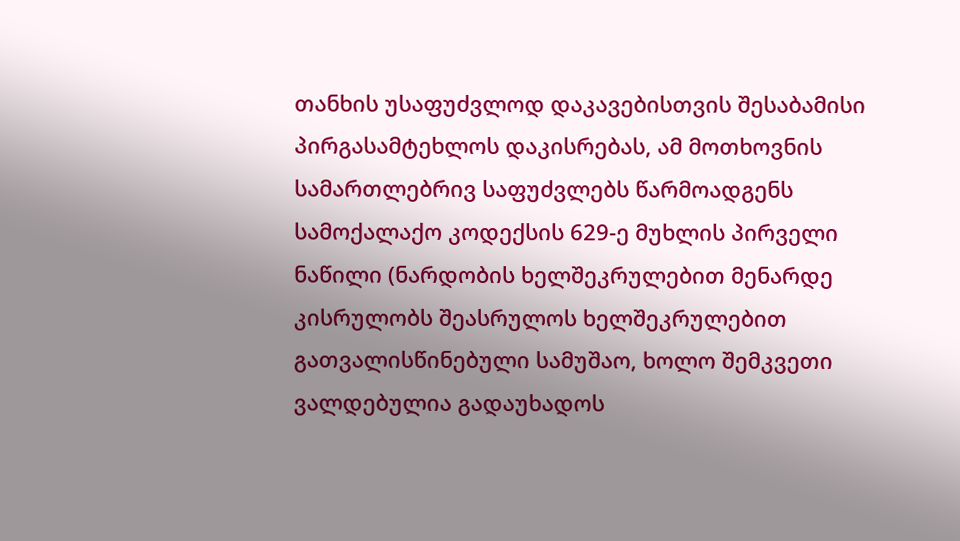თანხის უსაფუძვლოდ დაკავებისთვის შესაბამისი პირგასამტეხლოს დაკისრებას, ამ მოთხოვნის სამართლებრივ საფუძვლებს წარმოადგენს სამოქალაქო კოდექსის 629-ე მუხლის პირველი ნაწილი (ნარდობის ხელშეკრულებით მენარდე კისრულობს შეასრულოს ხელშეკრულებით გათვალისწინებული სამუშაო, ხოლო შემკვეთი ვალდებულია გადაუხადოს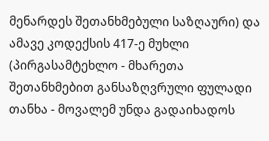მენარდეს შეთანხმებული საზღაური) და ამავე კოდექსის 417-ე მუხლი (პირგასამტეხლო - მხარეთა შეთანხმებით განსაზღვრული ფულადი თანხა - მოვალემ უნდა გადაიხადოს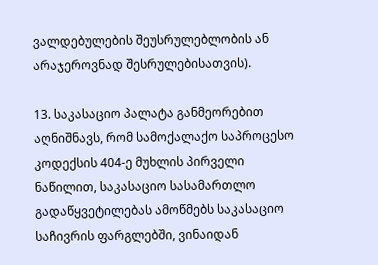ვალდებულების შეუსრულებლობის ან არაჯეროვნად შესრულებისათვის).

13. საკასაციო პალატა განმეორებით აღნიშნავს, რომ სამოქალაქო საპროცესო კოდექსის 404-ე მუხლის პირველი ნაწილით, საკასაციო სასამართლო გადაწყვეტილებას ამოწმებს საკასაციო საჩივრის ფარგლებში, ვინაიდან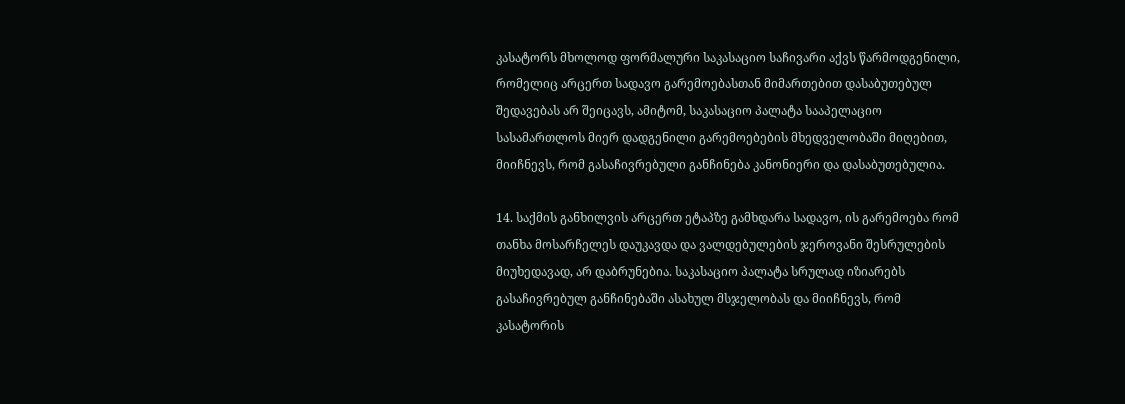კასატორს მხოლოდ ფორმალური საკასაციო საჩივარი აქვს წარმოდგენილი, რომელიც არცერთ სადავო გარემოებასთან მიმართებით დასაბუთებულ შედავებას არ შეიცავს, ამიტომ, საკასაციო პალატა სააპელაციო სასამართლოს მიერ დადგენილი გარემოებების მხედველობაში მიღებით, მიიჩნევს, რომ გასაჩივრებული განჩინება კანონიერი და დასაბუთებულია.

14. საქმის განხილვის არცერთ ეტაპზე გამხდარა სადავო, ის გარემოება რომ თანხა მოსარჩელეს დაუკავდა და ვალდებულების ჯეროვანი შესრულების მიუხედავად, არ დაბრუნებია. საკასაციო პალატა სრულად იზიარებს გასაჩივრებულ განჩინებაში ასახულ მსჯელობას და მიიჩნევს, რომ კასატორის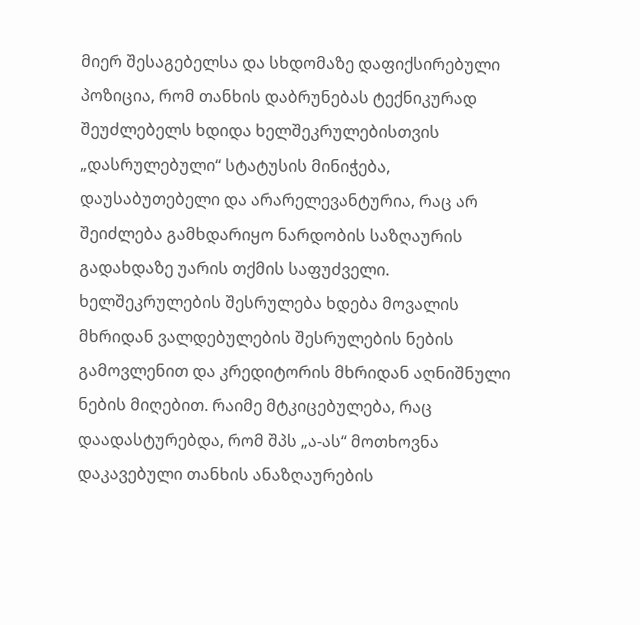მიერ შესაგებელსა და სხდომაზე დაფიქსირებული პოზიცია, რომ თანხის დაბრუნებას ტექნიკურად შეუძლებელს ხდიდა ხელშეკრულებისთვის „დასრულებული“ სტატუსის მინიჭება, დაუსაბუთებელი და არარელევანტურია, რაც არ შეიძლება გამხდარიყო ნარდობის საზღაურის გადახდაზე უარის თქმის საფუძველი. ხელშეკრულების შესრულება ხდება მოვალის მხრიდან ვალდებულების შესრულების ნების გამოვლენით და კრედიტორის მხრიდან აღნიშნული ნების მიღებით. რაიმე მტკიცებულება, რაც დაადასტურებდა, რომ შპს „ა-ას“ მოთხოვნა დაკავებული თანხის ანაზღაურების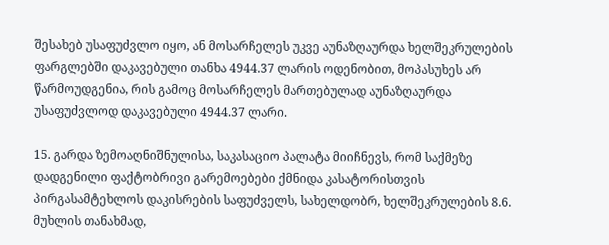შესახებ უსაფუძვლო იყო, ან მოსარჩელეს უკვე აუნაზღაურდა ხელშეკრულების ფარგლებში დაკავებული თანხა 4944.37 ლარის ოდენობით, მოპასუხეს არ წარმოუდგენია, რის გამოც მოსარჩელეს მართებულად აუნაზღაურდა უსაფუძვლოდ დაკავებული 4944.37 ლარი.

15. გარდა ზემოაღნიშნულისა, საკასაციო პალატა მიიჩნევს, რომ საქმეზე დადგენილი ფაქტობრივი გარემოებები ქმნიდა კასატორისთვის პირგასამტეხლოს დაკისრების საფუძველს, სახელდობრ, ხელშეკრულების 8.6. მუხლის თანახმად,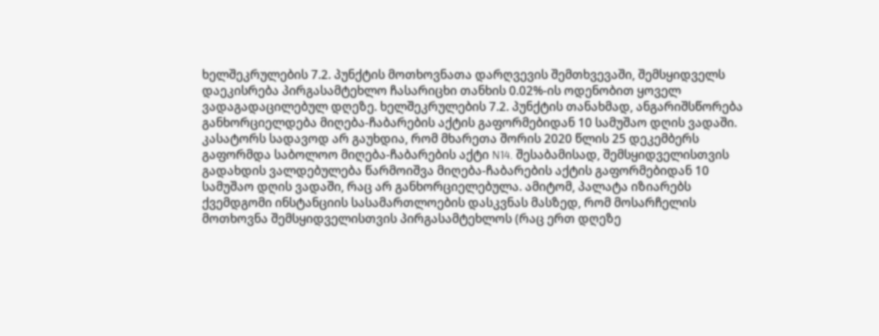ხელშეკრულების 7.2. პუნქტის მოთხოვნათა დარღვევის შემთხვევაში, შემსყიდველს დაეკისრება პირგასამტეხლო ჩასარიცხი თანხის 0.02%-ის ოდენობით ყოველ ვადაგადაცილებულ დღეზე. ხელშეკრულების 7.2. პუნქტის თანახმად, ანგარიშსწორება განხორციელდება მიღება-ჩაბარების აქტის გაფორმებიდან 10 სამუშაო დღის ვადაში. კასატორს სადავოდ არ გაუხდია, რომ მხარეთა შორის 2020 წლის 25 დეკემბერს გაფორმდა საბოლოო მიღება-ჩაბარების აქტი N14. შესაბამისად, შემსყიდველისთვის გადახდის ვალდებულება წარმოიშვა მიღება-ჩაბარების აქტის გაფორმებიდან 10 სამუშაო დღის ვადაში, რაც არ განხორციელებულა. ამიტომ, პალატა იზიარებს ქვემდგომი ინსტანციის სასამართლოების დასკვნას მასზედ, რომ მოსარჩელის მოთხოვნა შემსყიდველისთვის პირგასამტეხლოს (რაც ერთ დღეზე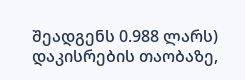შეადგენს 0.988 ლარს) დაკისრების თაობაზე,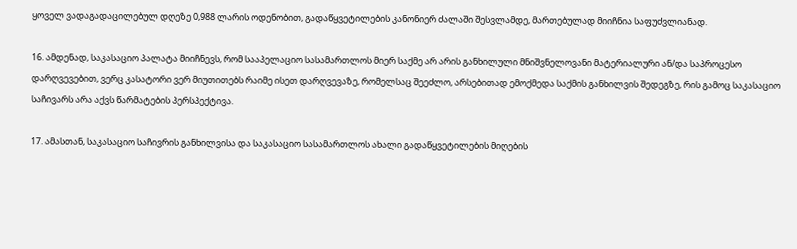ყოველ ვადაგადაცილებულ დღეზე 0,988 ლარის ოდენობით, გადაწყვეტილების კანონიერ ძალაში შესვლამდე, მართებულად მიიჩნია საფუძვლიანად.

16. ამდენად, საკასაციო პალატა მიიჩნევს, რომ სააპელაციო სასამართლოს მიერ საქმე არ არის განხილული მნიშვნელოვანი მატერიალური ან/და საპროცესო დარღვევებით, ვერც კასატორი ვერ მიუთითებს რაიმე ისეთ დარღვევაზე, რომელსაც შეეძლო, არსებითად ემოქმედა საქმის განხილვის შედეგზე, რის გამოც საკასაციო საჩივარს არა აქვს წარმატების პერსპექტივა.

17. ამასთან, საკასაციო საჩივრის განხილვისა და საკასაციო სასამართლოს ახალი გადაწყვეტილების მიღების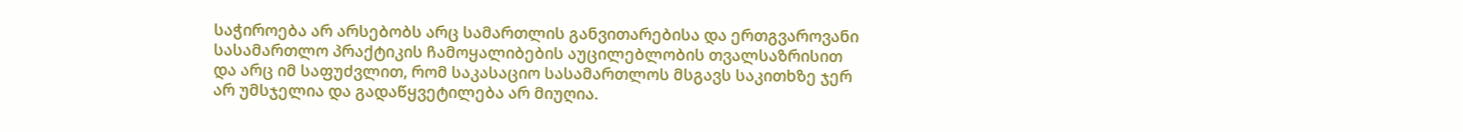საჭიროება არ არსებობს არც სამართლის განვითარებისა და ერთგვაროვანი სასამართლო პრაქტიკის ჩამოყალიბების აუცილებლობის თვალსაზრისით და არც იმ საფუძვლით, რომ საკასაციო სასამართლოს მსგავს საკითხზე ჯერ არ უმსჯელია და გადაწყვეტილება არ მიუღია.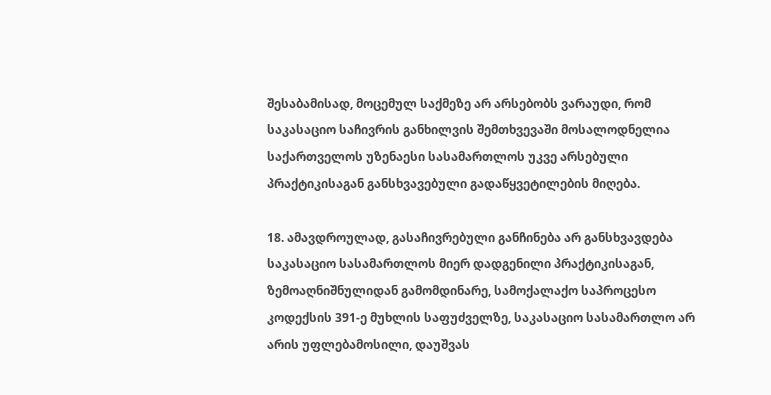შესაბამისად, მოცემულ საქმეზე არ არსებობს ვარაუდი, რომ საკასაციო საჩივრის განხილვის შემთხვევაში მოსალოდნელია საქართველოს უზენაესი სასამართლოს უკვე არსებული პრაქტიკისაგან განსხვავებული გადაწყვეტილების მიღება.

18. ამავდროულად, გასაჩივრებული განჩინება არ განსხვავდება საკასაციო სასამართლოს მიერ დადგენილი პრაქტიკისაგან, ზემოაღნიშნულიდან გამომდინარე, სამოქალაქო საპროცესო კოდექსის 391-ე მუხლის საფუძველზე, საკასაციო სასამართლო არ არის უფლებამოსილი, დაუშვას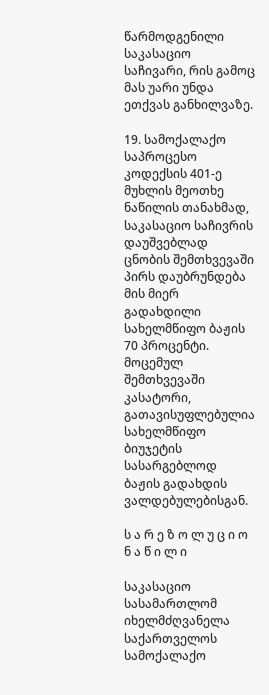წარმოდგენილი საკასაციო საჩივარი, რის გამოც მას უარი უნდა ეთქვას განხილვაზე.

19. სამოქალაქო საპროცესო კოდექსის 401-ე მუხლის მეოთხე ნაწილის თანახმად, საკასაციო საჩივრის დაუშვებლად ცნობის შემთხვევაში პირს დაუბრუნდება მის მიერ გადახდილი სახელმწიფო ბაჟის 70 პროცენტი. მოცემულ შემთხვევაში კასატორი, გათავისუფლებულია სახელმწიფო ბიუჯეტის სასარგებლოდ ბაჟის გადახდის ვალდებულებისგან.

ს ა რ ე ზ ო ლ უ ც ი ო ნ ა წ ი ლ ი

საკასაციო სასამართლომ იხელმძღვანელა საქართველოს სამოქალაქო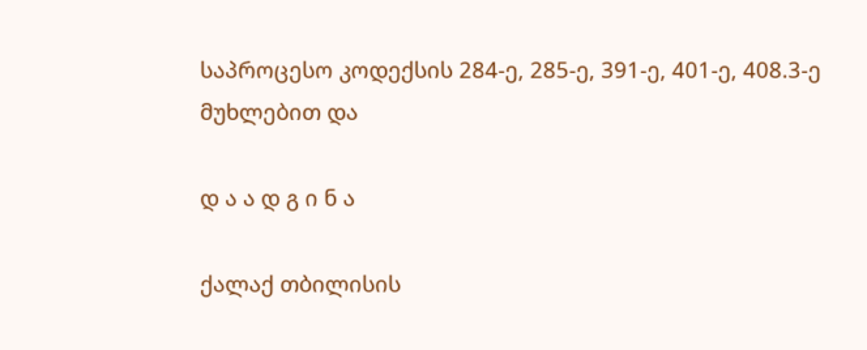საპროცესო კოდექსის 284-ე, 285-ე, 391-ე, 401-ე, 408.3-ე მუხლებით და

დ ა ა დ გ ი ნ ა

ქალაქ თბილისის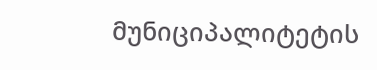მუნიციპალიტეტის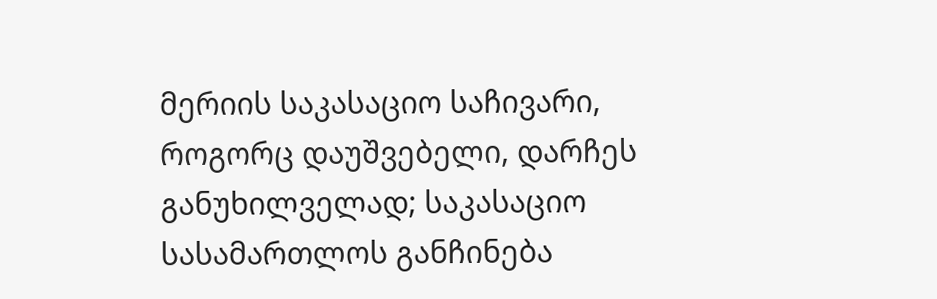მერიის საკასაციო საჩივარი, როგორც დაუშვებელი, დარჩეს განუხილველად; საკასაციო სასამართლოს განჩინება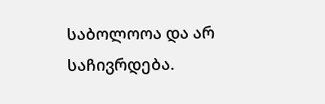საბოლოოა და არ საჩივრდება.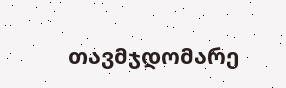თავმჯდომარე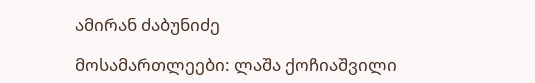ამირან ძაბუნიძე

მოსამართლეები: ლაშა ქოჩიაშვილი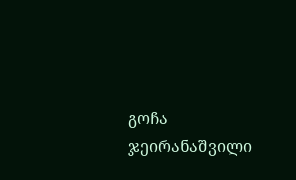გოჩა ჯეირანაშვილი